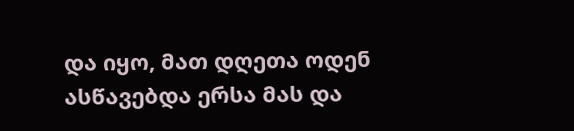და იყო, მათ დღეთა ოდენ ასწავებდა ერსა მას და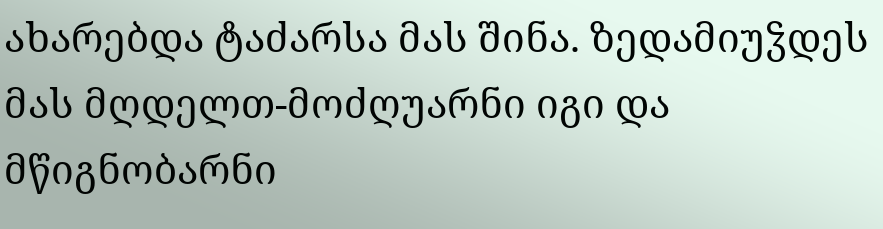ახარებდა ტაძარსა მას შინა. ზედამიუჴდეს მას მღდელთ-მოძღუარნი იგი და მწიგნობარნი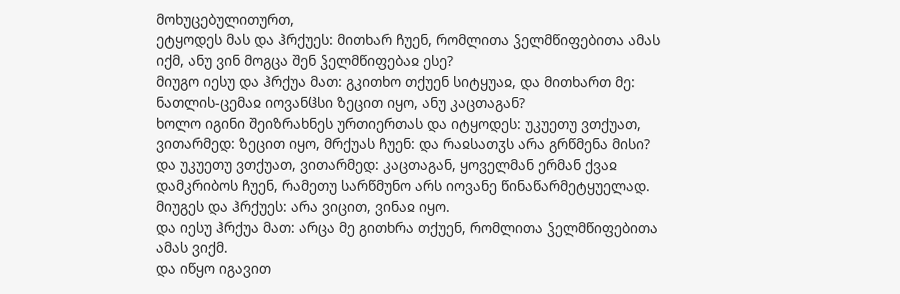მოხუცებულითურთ,
ეტყოდეს მას და ჰრქუეს: მითხარ ჩუენ, რომლითა ჴელმწიფებითა ამას იქმ, ანუ ვინ მოგცა შენ ჴელმწიფებაჲ ესე?
მიუგო იესუ და ჰრქუა მათ: გკითხო თქუენ სიტყუაჲ, და მითხართ მე:
ნათლის-ცემაჲ იოვანჱსი ზეცით იყო, ანუ კაცთაგან?
ხოლო იგინი შეიზრახნეს ურთიერთას და იტყოდეს: უკუეთუ ვთქუათ, ვითარმედ: ზეცით იყო, მრქუას ჩუენ: და რაჲსათჳს არა გრწმენა მისი?
და უკუეთუ ვთქუათ, ვითარმედ: კაცთაგან, ყოველმან ერმან ქვაჲ დამკრიბოს ჩუენ, რამეთუ სარწმუნო არს იოვანე წინაწარმეტყუელად.
მიუგეს და ჰრქუეს: არა ვიცით, ვინაჲ იყო.
და იესუ ჰრქუა მათ: არცა მე გითხრა თქუენ, რომლითა ჴელმწიფებითა ამას ვიქმ.
და იწყო იგავით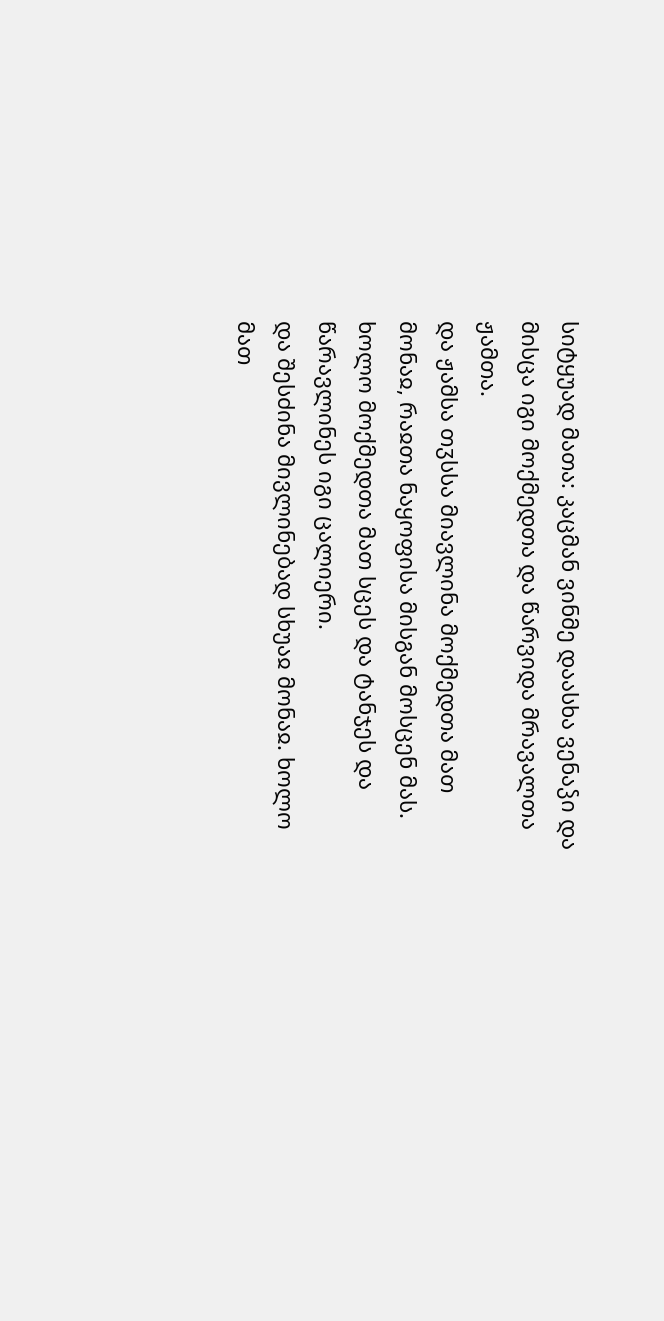სიტყუად მათა: კაცმან ვინმე დაასხა ვენაჴი და მისცა იგი მოქმედთა და წარვიდა მრავალთა ჟამთა.
და ჟამსა თჳსსა მიავლინა მოქმედთა მათ მონაჲ, რაჲთა ნაყოფისა მისგან მოსცენ მას. ხოლო მოქმედთა მათ სცეს და ტანჯეს და წარავლინეს იგი ცალიერი.
და შესძინა მივლინებად სხუაჲ მონაჲ. ხოლო მათ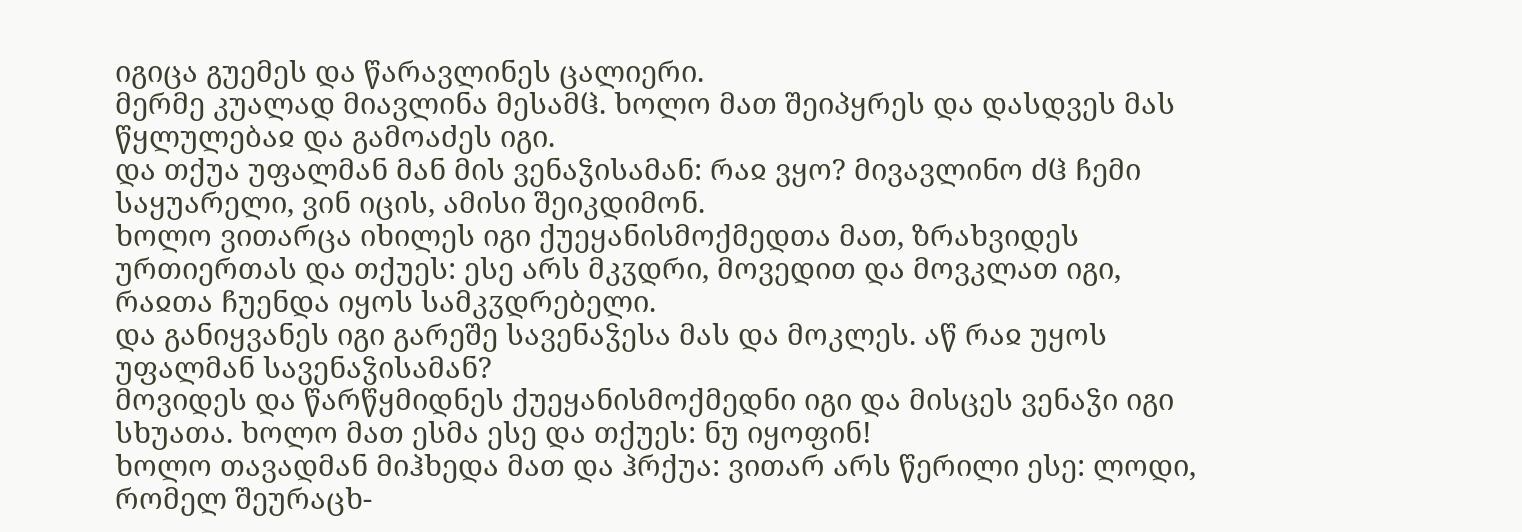იგიცა გუემეს და წარავლინეს ცალიერი.
მერმე კუალად მიავლინა მესამჱ. ხოლო მათ შეიპყრეს და დასდვეს მას წყლულებაჲ და გამოაძეს იგი.
და თქუა უფალმან მან მის ვენაჴისამან: რაჲ ვყო? მივავლინო ძჱ ჩემი საყუარელი, ვინ იცის, ამისი შეიკდიმონ.
ხოლო ვითარცა იხილეს იგი ქუეყანისმოქმედთა მათ, ზრახვიდეს ურთიერთას და თქუეს: ესე არს მკჳდრი, მოვედით და მოვკლათ იგი, რაჲთა ჩუენდა იყოს სამკჳდრებელი.
და განიყვანეს იგი გარეშე სავენაჴესა მას და მოკლეს. აწ რაჲ უყოს უფალმან სავენაჴისამან?
მოვიდეს და წარწყმიდნეს ქუეყანისმოქმედნი იგი და მისცეს ვენაჴი იგი სხუათა. ხოლო მათ ესმა ესე და თქუეს: ნუ იყოფინ!
ხოლო თავადმან მიჰხედა მათ და ჰრქუა: ვითარ არს წერილი ესე: ლოდი, რომელ შეურაცხ-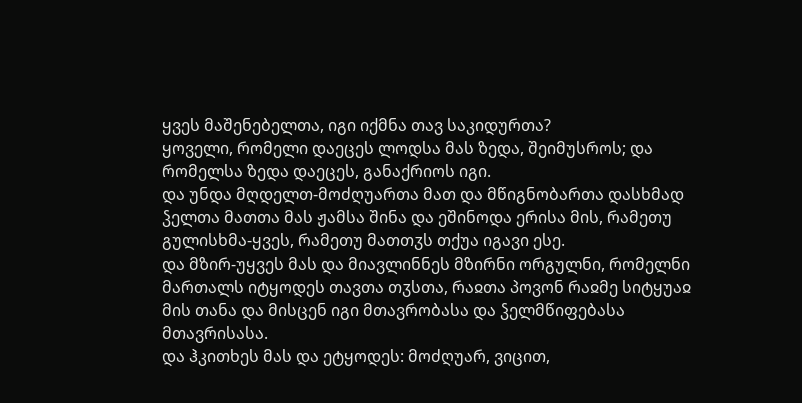ყვეს მაშენებელთა, იგი იქმნა თავ საკიდურთა?
ყოველი, რომელი დაეცეს ლოდსა მას ზედა, შეიმუსროს; და რომელსა ზედა დაეცეს, განაქრიოს იგი.
და უნდა მღდელთ-მოძღუართა მათ და მწიგნობართა დასხმად ჴელთა მათთა მას ჟამსა შინა და ეშინოდა ერისა მის, რამეთუ გულისხმა-ყვეს, რამეთუ მათთჳს თქუა იგავი ესე.
და მზირ-უყვეს მას და მიავლინნეს მზირნი ორგულნი, რომელნი მართალს იტყოდეს თავთა თჳსთა, რაჲთა პოვონ რაჲმე სიტყუაჲ მის თანა და მისცენ იგი მთავრობასა და ჴელმწიფებასა მთავრისასა.
და ჰკითხეს მას და ეტყოდეს: მოძღუარ, ვიცით,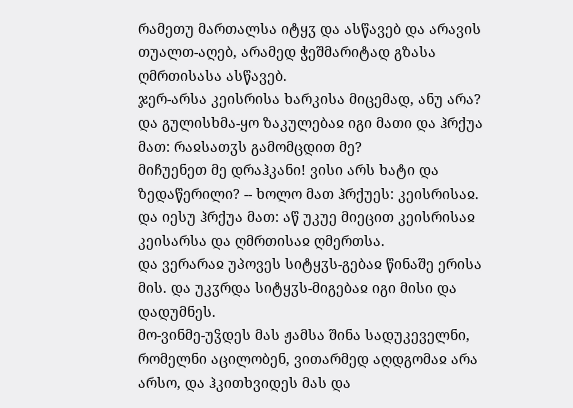რამეთუ მართალსა იტყჳ და ასწავებ და არავის თუალთ-აღებ, არამედ ჭეშმარიტად გზასა ღმრთისასა ასწავებ.
ჯერ-არსა კეისრისა ხარკისა მიცემად, ანუ არა?
და გულისხმა-ყო ზაკულებაჲ იგი მათი და ჰრქუა მათ: რაჲსათჳს გამომცდით მე?
მიჩუენეთ მე დრაჰკანი! ვისი არს ხატი და ზედაწერილი? -- ხოლო მათ ჰრქუეს: კეისრისაჲ.
და იესუ ჰრქუა მათ: აწ უკუე მიეცით კეისრისაჲ კეისარსა და ღმრთისაჲ ღმერთსა.
და ვერარაჲ უპოვეს სიტყჳს-გებაჲ წინაშე ერისა მის. და უკჳრდა სიტყჳს-მიგებაჲ იგი მისი და დადუმნეს.
მო-ვინმე-უჴდეს მას ჟამსა შინა სადუკეველნი, რომელნი აცილობენ, ვითარმედ აღდგომაჲ არა არსო, და ჰკითხვიდეს მას და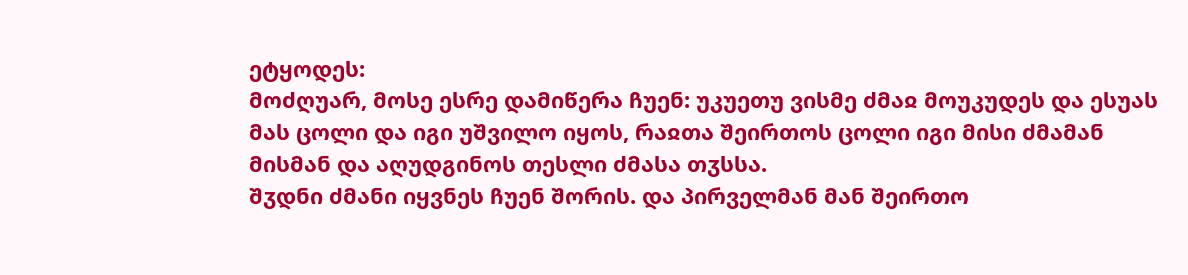ეტყოდეს:
მოძღუარ, მოსე ესრე დამიწერა ჩუენ: უკუეთუ ვისმე ძმაჲ მოუკუდეს და ესუას მას ცოლი და იგი უშვილო იყოს, რაჲთა შეირთოს ცოლი იგი მისი ძმამან მისმან და აღუდგინოს თესლი ძმასა თჳსსა.
შჳდნი ძმანი იყვნეს ჩუენ შორის. და პირველმან მან შეირთო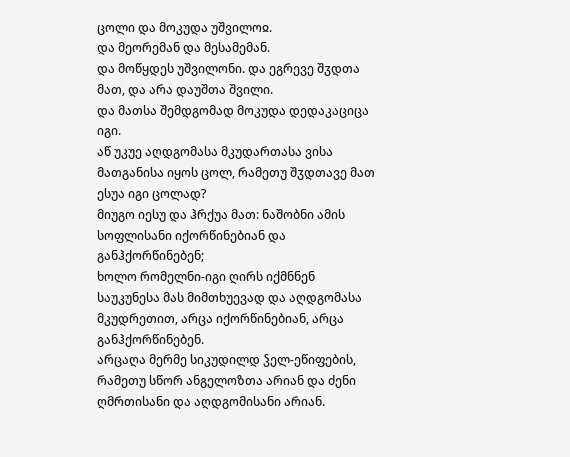ცოლი და მოკუდა უშვილოჲ.
და მეორემან და მესამემან.
და მოწყდეს უშვილონი. და ეგრევე შჳდთა მათ, და არა დაუშთა შვილი.
და მათსა შემდგომად მოკუდა დედაკაციცა იგი.
აწ უკუე აღდგომასა მკუდართასა ვისა მათგანისა იყოს ცოლ, რამეთუ შჳდთავე მათ ესუა იგი ცოლად?
მიუგო იესუ და ჰრქუა მათ: ნაშობნი ამის სოფლისანი იქორწინებიან და განჰქორწინებენ;
ხოლო რომელნი-იგი ღირს იქმნნენ საუკუნესა მას მიმთხუევად და აღდგომასა მკუდრეთით, არცა იქორწინებიან, არცა განჰქორწინებენ.
არცაღა მერმე სიკუდილდ ჴელ-ეწიფების, რამეთუ სწორ ანგელოზთა არიან და ძენი ღმრთისანი და აღდგომისანი არიან.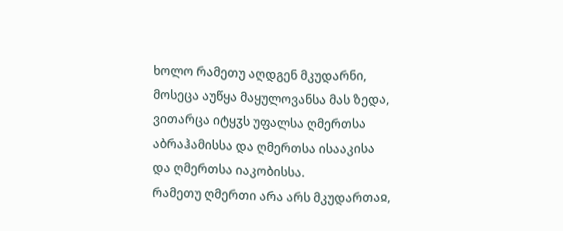ხოლო რამეთუ აღდგენ მკუდარნი, მოსეცა აუწყა მაყულოვანსა მას ზედა, ვითარცა იტყჳს უფალსა ღმერთსა აბრაჰამისსა და ღმერთსა ისააკისა და ღმერთსა იაკობისსა.
რამეთუ ღმერთი არა არს მკუდართაჲ,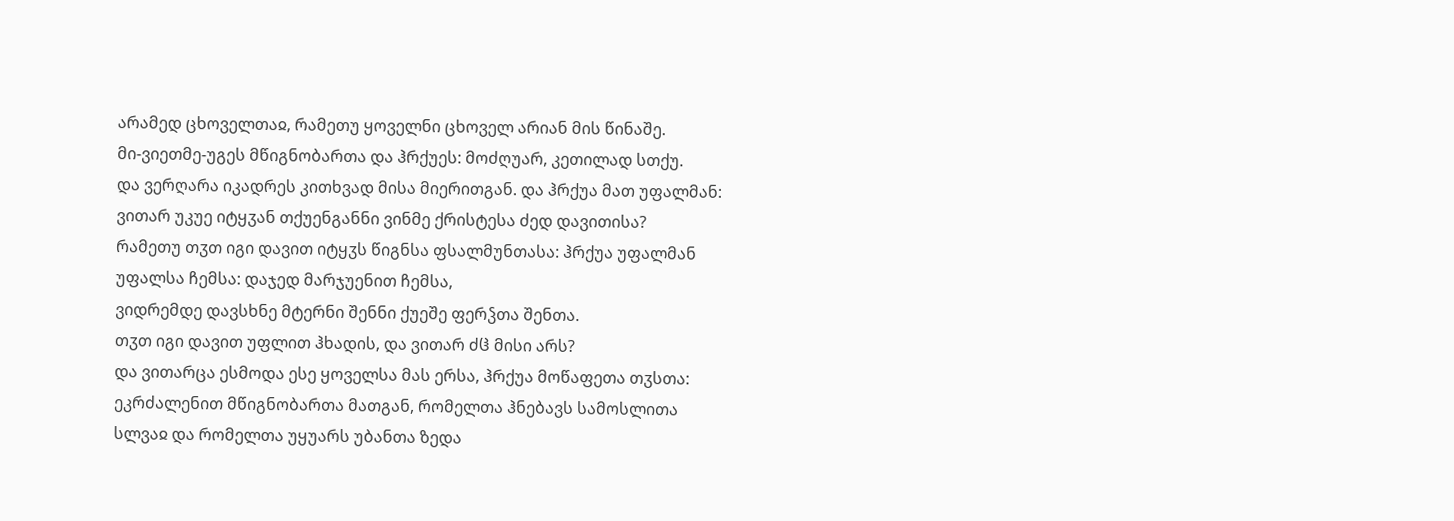არამედ ცხოველთაჲ, რამეთუ ყოველნი ცხოველ არიან მის წინაშე.
მი-ვიეთმე-უგეს მწიგნობართა და ჰრქუეს: მოძღუარ, კეთილად სთქუ.
და ვერღარა იკადრეს კითხვად მისა მიერითგან. და ჰრქუა მათ უფალმან:
ვითარ უკუე იტყჳან თქუენგანნი ვინმე ქრისტესა ძედ დავითისა?
რამეთუ თჳთ იგი დავით იტყჳს წიგნსა ფსალმუნთასა: ჰრქუა უფალმან უფალსა ჩემსა: დაჯედ მარჯუენით ჩემსა,
ვიდრემდე დავსხნე მტერნი შენნი ქუეშე ფერჴთა შენთა.
თჳთ იგი დავით უფლით ჰხადის, და ვითარ ძჱ მისი არს?
და ვითარცა ესმოდა ესე ყოველსა მას ერსა, ჰრქუა მოწაფეთა თჳსთა:
ეკრძალენით მწიგნობართა მათგან, რომელთა ჰნებავს სამოსლითა სლვაჲ და რომელთა უყუარს უბანთა ზედა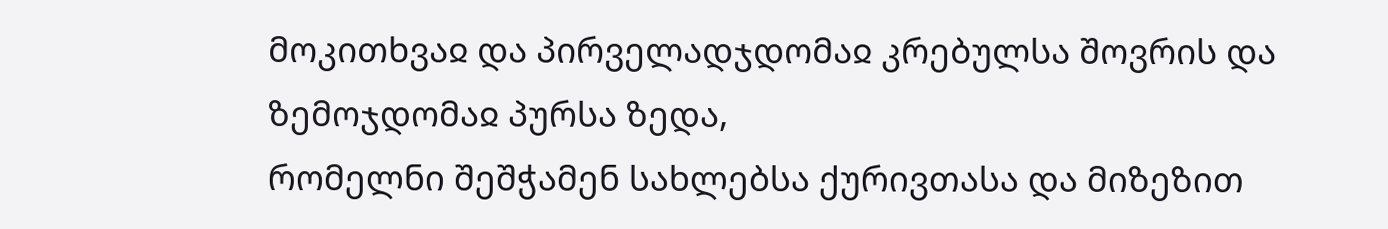მოკითხვაჲ და პირველადჯდომაჲ კრებულსა შოვრის და ზემოჯდომაჲ პურსა ზედა,
რომელნი შეშჭამენ სახლებსა ქურივთასა და მიზეზით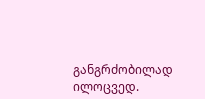განგრძობილად ილოცვედ.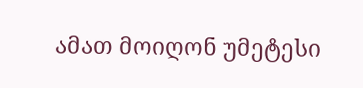ამათ მოიღონ უმეტესი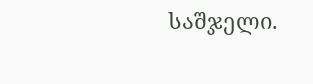საშჯელი.